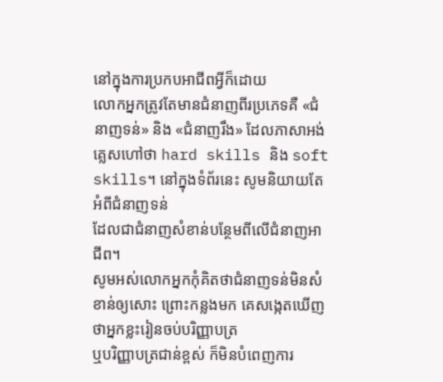នៅក្នុងការប្រកបអាជីពអ្វីក៏ដោយ
លោកអ្នកត្រូវតែមានជំនាញពីរប្រភេទគឺ «ជំនាញទន់» និង «ជំនាញរឹង» ដែលភាសាអង់គ្លេសហៅថា hard skills និង soft
skills។ នៅក្នុងទំព័រនេះ សូមនិយាយតែអំពីជំនាញទន់
ដែលជាជំនាញសំខាន់បន្ថែមពីលើជំនាញអាជីព។
សូមអស់លោកអ្នកកុំគិតថាជំនាញទន់មិនសំខាន់ឲ្យសោះ ព្រោះកន្លងមក គេសង្កេតឃើញថាអ្នកខ្លះរៀនចប់បរិញ្ញាបត្រ
ឬបរិញ្ញាបត្រជាន់ខ្ពស់ ក៏មិនបំពេញការ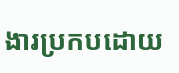ងារប្រកបដោយ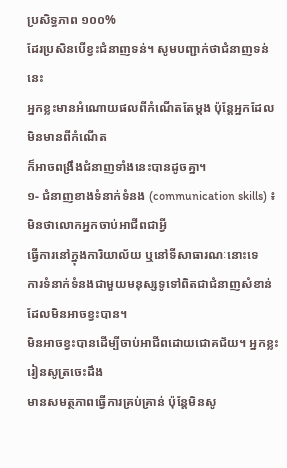ប្រសិទ្ធភាព ១០០%
ដែរប្រសិនបើខ្វះជំនាញទន់។ សូមបញ្ជាក់ថាជំនាញទន់នេះ
អ្នកខ្លះមានអំណោយផលពីកំណើតតែម្ដង ប៉ុន្តែអ្នកដែលមិនមានពីកំណើត
ក៏អាចពង្រឹងជំនាញទាំងនេះបានដូចគ្នា។
១- ជំនាញខាងទំនាក់ទំនង (communication skills) ៖ មិនថាលោកអ្នកចាប់អាជីពជាអ្វី
ធ្វើការនៅក្នុងការិយាល័យ ឬនៅទីសាធារណៈនោះទេ
ការទំនាក់ទំនងជាមួយមនុស្សទូទៅពិតជាជំនាញសំខាន់ដែលមិនអាចខ្វះបាន។
មិនអាចខ្វះបានដើម្បីចាប់អាជីពដោយជោគជ័យ។ អ្នកខ្លះរៀនសូត្រចេះដឹង
មានសមត្ថភាពធ្វើការគ្រប់គ្រាន់ ប៉ុន្តែមិនសូ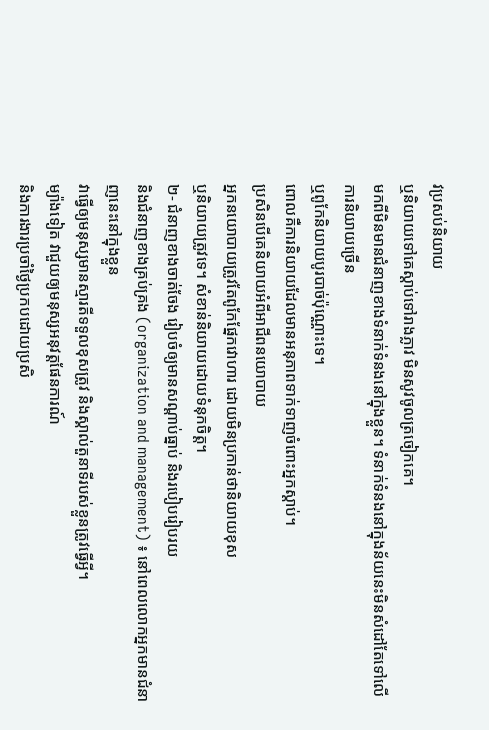វប្រសប់និយាយ
ឬនិយាយទៅគេស្ដាប់ទៅរាងភ្លាវ មិនសូវចូលត្រចៀកគេ។
មកពីមិនមានជំនាញខាងទំនាក់ទំនងនៅក្នុងខ្លួន។ ទំនាក់ទំនងនៅក្នុងន័យនេះមិនសំដៅតែទៅលើការនិយាយច្រើន
ឬពូកែនិយាយបូរបាច់ប៉ុណ្ណោះទេ។
ពោលគឺការនិយាយដែលមានអនុភាពទាក់ទាញចំពោះអ្នកស្ដាប់។
ប្រសិនបើគេនិយាយអំពីអាជីពនយោបាយ
អ្នកនយោបាយត្រូវតែពូកែផ្នែកវោហារ ដោយមិនប្រកាន់ថានិយាយខុស
ឬនិយាយត្រូវទេ។ សំខាន់និយាយដោយទំនុកចិត្ត។
២- ជំនាញខាងចាត់ចែង រៀបចំឲ្យមានសណ្ដាប់ធ្នាប់ និងរបៀបរៀបរយ
និងជំនាញខាងគ្រប់គ្រង (organization and management) ៖ នៅពេលលោកអ្នកមានជំនាញនេះនៅក្នុងខ្លួន
វាធ្វើឲ្យមនុស្សមានស្មារតីទទួលខុសត្រូវ និងស្គាល់តួនាទីរបស់ខ្លួនត្រូវធ្វើអ្វី។
ម្យ៉ាងទៀត វាជួយឲ្យមនុស្សអនុវត្តផែនការណ៍
និងការងារប្រចាំថ្ងៃប្រកបដោយប្រសិ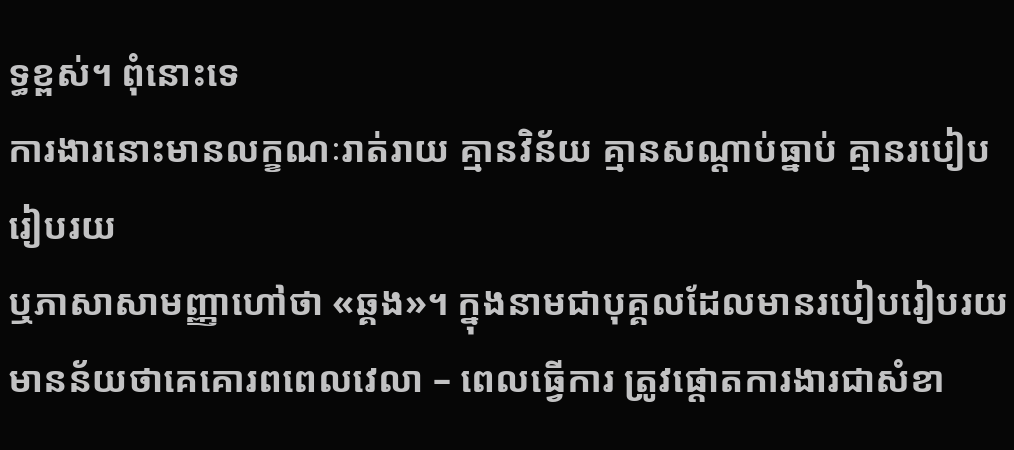ទ្ធខ្ពស់។ ពុំនោះទេ
ការងារនោះមានលក្ខណៈរាត់រាយ គ្មានវិន័យ គ្មានសណ្ដាប់ធ្នាប់ គ្មានរបៀបរៀបរយ
ឬភាសាសាមញ្ញាហៅថា «ឆ្គង»។ ក្នុងនាមជាបុគ្គលដែលមានរបៀបរៀបរយ
មានន័យថាគេគោរពពេលវេលា – ពេលធ្វើការ ត្រូវផ្ដោតការងារជាសំខា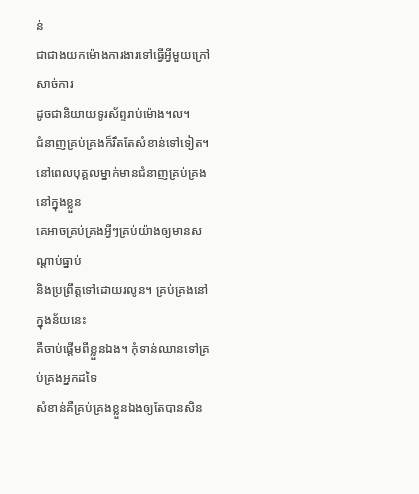ន់
ជាជាងយកម៉ោងការងារទៅធ្វើអ្វីមួយក្រៅសាច់ការ
ដូចជានិយាយទូរស័ព្ទរាប់ម៉ោង។ល។
ជំនាញគ្រប់គ្រងក៏រឹតតែសំខាន់ទៅទៀត។
នៅពេលបុគ្គលម្នាក់មានជំនាញគ្រប់គ្រងនៅក្នុងខ្លួន
គេអាចគ្រប់គ្រងអ្វីៗគ្រប់យ៉ាងឲ្យមានសណ្ដាប់ធ្នាប់
និងប្រព្រឹត្តទៅដោយរលូន។ គ្រប់គ្រងនៅក្នុងន័យនេះ
គឺចាប់ផ្ដើមពីខ្លួនឯង។ កុំទាន់ឈានទៅគ្រប់គ្រងអ្នកដទៃ
សំខាន់គឺគ្រប់គ្រងខ្លួនឯងឲ្យតែបានសិន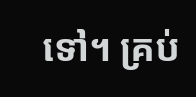ទៅ។ គ្រប់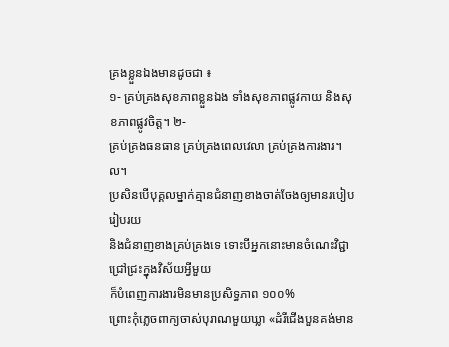គ្រងខ្លួនឯងមានដូចជា ៖
១- គ្រប់គ្រងសុខភាពខ្លួនឯង ទាំងសុខភាពផ្លូវកាយ និងសុខភាពផ្លូវចិត្ត។ ២-
គ្រប់គ្រងធនធាន គ្រប់គ្រងពេលវេលា គ្រប់គ្រងការងារ។ល។
ប្រសិនបើបុគ្គលម្នាក់គ្មានជំនាញខាងចាត់ចែងឲ្យមានរបៀបរៀបរយ
និងជំនាញខាងគ្រប់គ្រងទេ ទោះបីអ្នកនោះមានចំណេះវិជ្ជាជ្រៅជ្រះក្នុងវិស័យអ្វីមួយ
ក៏បំពេញការងារមិនមានប្រសិទ្ធភាព ១០០%
ព្រោះកុំភ្លេចពាក្យចាស់បុរាណមួយឃ្លា «ដំរីជើងបួនគង់មាន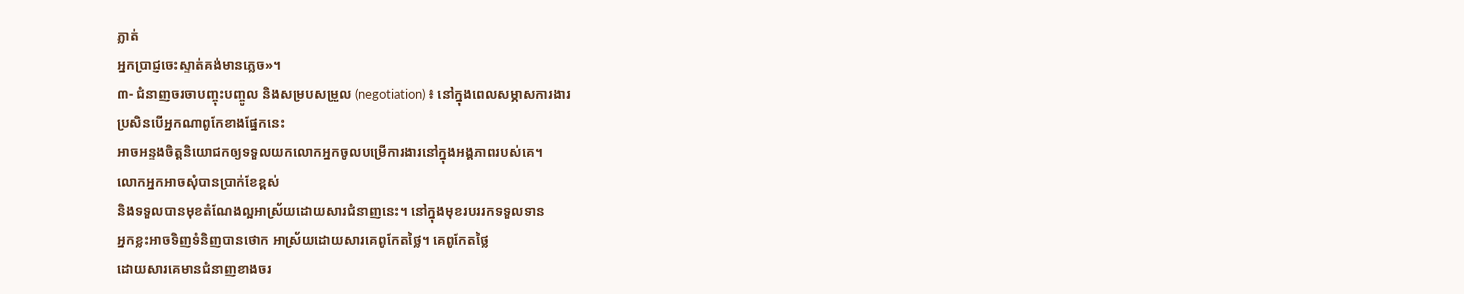ភ្លាត់
អ្នកប្រាជ្ញចេះស្ទាត់គង់មានភ្លេច»។
៣- ជំនាញចរចាបញ្ចុះបញ្ចូល និងសម្របសម្រួល (negotiation) ៖ នៅក្នុងពេលសម្ភាសការងារ
ប្រសិនបើអ្នកណាពូកែខាងផ្នែកនេះ
អាចអន្ទងចិត្តនិយោជកឲ្យទទួលយកលោកអ្នកចូលបម្រើការងារនៅក្នុងអង្គភាពរបស់គេ។
លោកអ្នកអាចសុំបានប្រាក់ខែខ្ពស់
និងទទួលបានមុខតំណែងល្អអាស្រ័យដោយសារជំនាញនេះ។ នៅក្នុងមុខរបររកទទួលទាន
អ្នកខ្លះអាចទិញទំនិញបានថោក អាស្រ័យដោយសារគេពូកែតថ្លៃ។ គេពូកែតថ្លៃ
ដោយសារគេមានជំនាញខាងចរ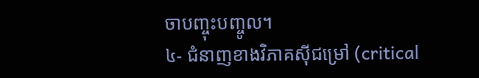ចាបញ្ចុះបញ្ចូល។
៤- ជំនាញខាងវិភាគស៊ីជម្រៅ (critical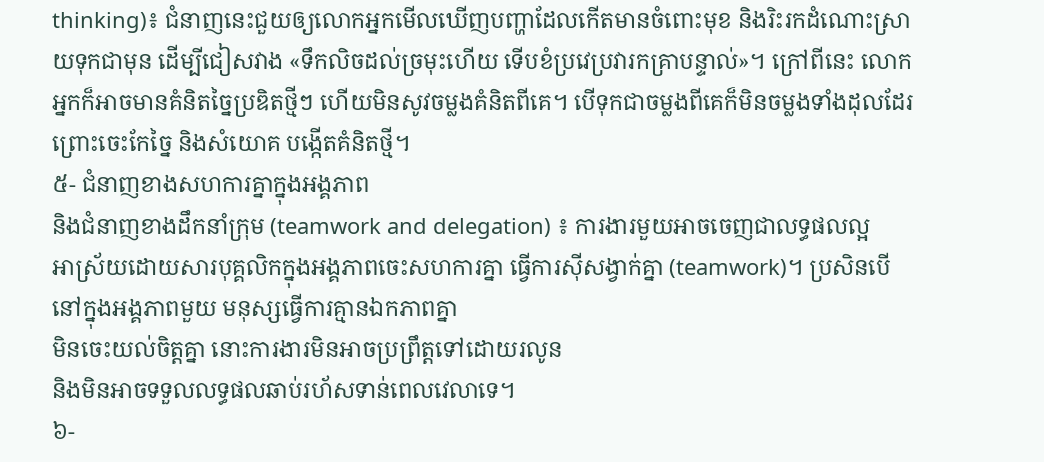thinking)៖ ជំនាញនេះជួយឲ្យលោកអ្នកមើលឃើញបញ្ហាដែលកើតមានចំពោះមុខ និងរិះរកដំណោះស្រាយទុកជាមុន ដើម្បីជៀសវាង «ទឹកលិចដល់ច្រមុះហើយ ទើបខំប្រវេប្រវារកគ្រាបន្ទាល់»។ ក្រៅពីនេះ លោកអ្នកក៏អាចមានគំនិតច្នៃប្រឌិតថ្មីៗ ហើយមិនសូវចម្លងគំនិតពីគេ។ បើទុកជាចម្លងពីគេក៏មិនចម្លងទាំងដុលដែរ ព្រោះចេះកែច្នៃ និងសំយោគ បង្កើតគំនិតថ្មី។
៥- ជំនាញខាងសហការគ្នាក្នុងអង្គភាព
និងជំនាញខាងដឹកនាំក្រុម (teamwork and delegation) ៖ ការងារមួយអាចចេញជាលទ្ធផលល្អ
អាស្រ័យដោយសារបុគ្គលិកក្នុងអង្គភាពចេះសហការគ្នា ធ្វើការស៊ីសង្វាក់គ្នា (teamwork)។ ប្រសិនបើនៅក្នុងអង្គភាពមួយ មនុស្សធ្វើការគ្មានឯកភាពគ្នា
មិនចេះយល់ចិត្តគ្នា នោះការងារមិនអាចប្រព្រឹត្តទៅដោយរលូន
និងមិនអាចទទួលលទ្ធផលឆាប់រហ័សទាន់ពេលវេលាទេ។
៦-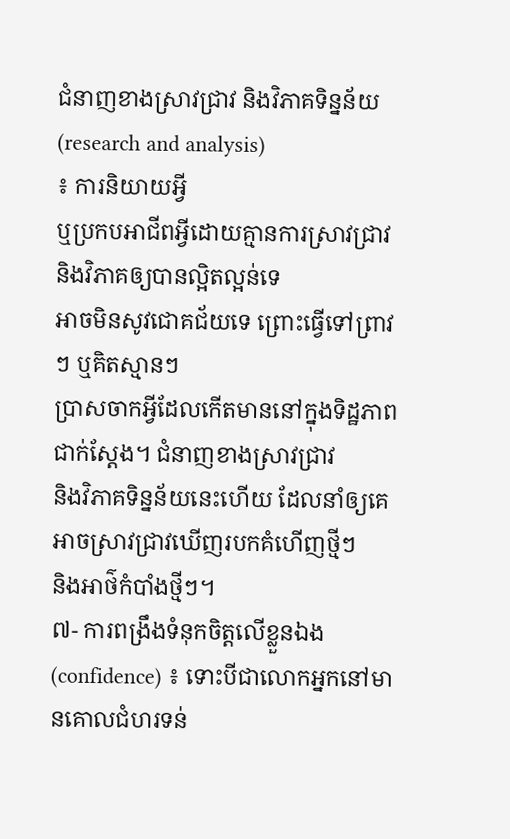ជំនាញខាងស្រាវជ្រាវ និងវិភាគទិន្នន័យ (research and analysis)
៖ ការនិយាយអ្វី
ឬប្រកបអាជីពអ្វីដោយគ្មានការស្រាវជ្រាវ និងវិភាគឲ្យបានល្អិតល្អន់ទេ
អាចមិនសូវជោគជ័យទេ ព្រោះធ្វើទៅព្រាវៗ ឬគិតស្មានៗ
ប្រាសចាកអ្វីដែលកើតមាននៅក្នុងទិដ្ឋភាពជាក់ស្ដែង។ ជំនាញខាងស្រាវជ្រាវ
និងវិភាគទិន្នន័យនេះហើយ ដែលនាំឲ្យគេអាចស្រាវជ្រាវឃើញរបកគំហើញថ្មីៗ
និងអាថ៌កំបាំងថ្មីៗ។
៧- ការពង្រឹងទំនុកចិត្តលើខ្លួនឯង (confidence) ៖ ទោះបីជាលោកអ្នកនៅមានគោលជំហរទន់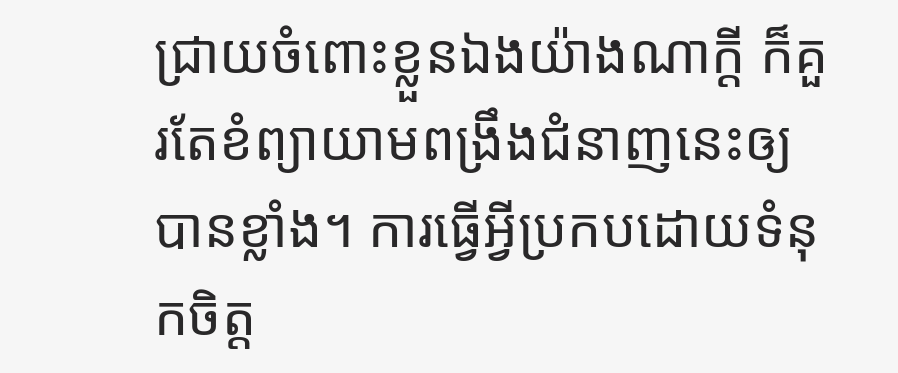ជ្រាយចំពោះខ្លួនឯងយ៉ាងណាក្ដី ក៏គួរតែខំព្យាយាមពង្រឹងជំនាញនេះឲ្យបានខ្លាំង។ ការធ្វើអ្វីប្រកបដោយទំនុកចិត្ត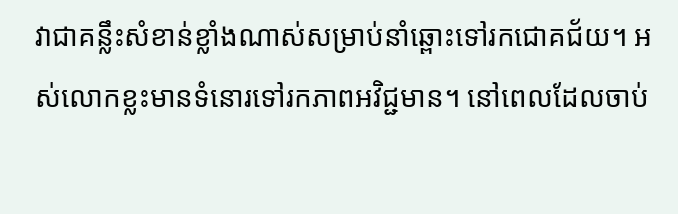វាជាគន្លឹះសំខាន់ខ្លាំងណាស់សម្រាប់នាំឆ្ពោះទៅរកជោគជ័យ។ អស់លោកខ្លះមានទំនោរទៅរកភាពអវិជ្ជមាន។ នៅពេលដែលចាប់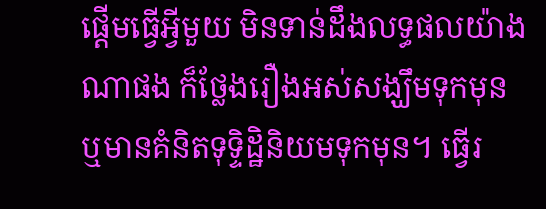ផ្ដើមធ្វើអ្វីមួយ មិនទាន់ដឹងលទ្ធផលយ៉ាងណាផង ក៏ថ្លែងរឿងអស់សង្ឃឹមទុកមុន ឬមានគំនិតទុទ្ទិដ្ឋិនិយមទុកមុន។ ធ្វើរ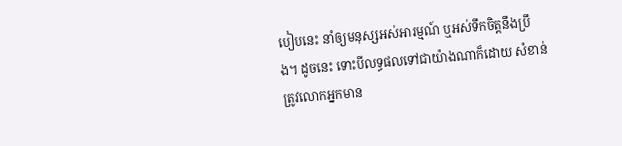បៀបនេះ នាំឲ្យមនុស្សអស់អារម្មណ៍ ឬអស់ទឹកចិត្តនឹងប្រឹង។ ដូចនេះ ទោះបីលទ្ធផលទៅជាយ៉ាងណាក៏ដោយ សំខាន់ត្រូវលោកអ្នកមាន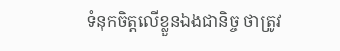ទំនុកចិត្តលើខ្លួនឯងជានិច្ច ថាត្រូវ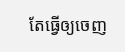តែធ្វើឲ្យចេញ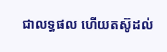ជាលទ្ធផល ហើយតស៊ូដល់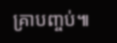គ្រាបញ្ចប់៕